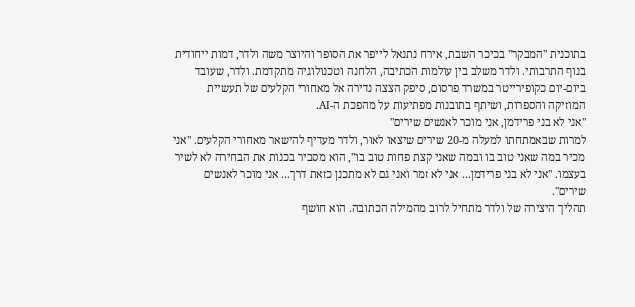בתוכנית "המבקר" בכיכר השבת, אירח נתנאל לייפר את הסופר והיוצר משה ולדר, דמות ייחודית בנוף התרבותי. ולדר משלב בין עולמות הכתיבה, הלחנה וטכנולוגיה מתקדמת. ולדר, שעובד ביום-יום כקופירייטר במשרד פרסום, סיפק הצצה נדירה אל מאחורי הקלעים של תעשיית המוזיקה והספרות, ושיתף בתובנות מפתיעות על מהפכת ה-AI.
"אני לא בני פרידמן, אני מוכר לאנשים שירים"
למרות שבאמתחתו למעלה מ-20 שירים שיצאו לאור, ולדר מעדיף להישאר מאחורי הקלעים. "אני מכיר במה שאני טוב בו ובמה שאני קצת פחות טוב בו", הוא מסביר בכנות את הבחירה לא לשיר בעצמו. "אני לא בני פרידמן... אני לא זמר ואני גם לא מתכנן כזאת דרך... אני מוכר לאנשים שירים".
תהליך היצירה של ולדר מתחיל לרוב מהמילה הכתובה. הוא חושף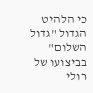כי הלהיט הגדול "גדול השלום" בביצועו של רולי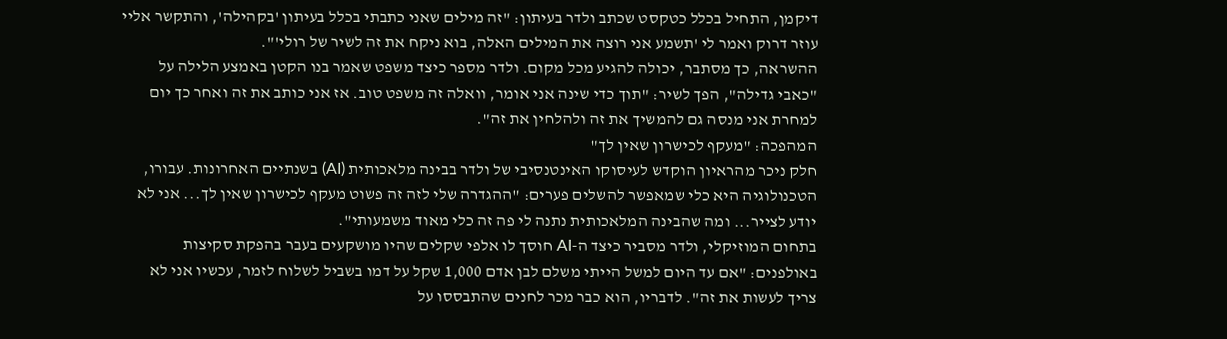דיקמן, התחיל בכלל כטקסט שכתב ולדר בעיתון: "זה מילים שאני כתבתי בכלל בעיתון 'בקהילה', והתקשר אליי עוזר דרוק ואמר לי 'תשמע אני רוצה את המילים האלה, בוא ניקח את זה לשיר של רולי'".
ההשראה, כך מסתבר, יכולה להגיע מכל מקום. ולדר מספר כיצד משפט שאמר בנו הקטן באמצע הלילה על "כאבי גדילה", הפך לשיר: "תוך כדי שינה אני אומר, וואלה זה משפט טוב. אז אני כותב את זה ואחר כך יום למחרת אני מנסה גם להמשיך את זה ולהלחין את זה".
המהפכה: "מעקף לכישרון שאין לך"
חלק ניכר מהראיון הוקדש לעיסוקו האינטנסיבי של ולדר בבינה מלאכותית (AI) בשנתיים האחרונות. עבורו, הטכנולוגיה היא כלי שמאפשר להשלים פערים: "ההגדרה שלי לזה זה פשוט מעקף לכישרון שאין לך... אני לא יודע לצייר... ומה שהבינה המלאכותית נתנה לי פה זה כלי מאוד משמעותי".
בתחום המוזיקלי, ולדר מסביר כיצד ה-AI חוסך לו אלפי שקלים שהיו מושקעים בעבר בהפקת סקיצות באולפנים: "אם עד היום למשל הייתי משלם לבן אדם 1,000 שקל על דמו בשביל לשלוח לזמר, עכשיו אני לא צריך לעשות את זה". לדבריו, הוא כבר מכר לחנים שהתבססו על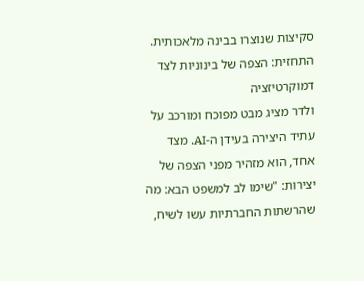סקיצות שנוצרו בבינה מלאכותית.
התחזית: הצפה של בינוניות לצד דמוקרטיזציה
ולדר מציג מבט מפוכח ומורכב על עתיד היצירה בעידן ה-AI. מצד אחד, הוא מזהיר מפני הצפה של יצירות: "שימו לב למשפט הבא: מה שהרשתות החברתיות עשו לשיח,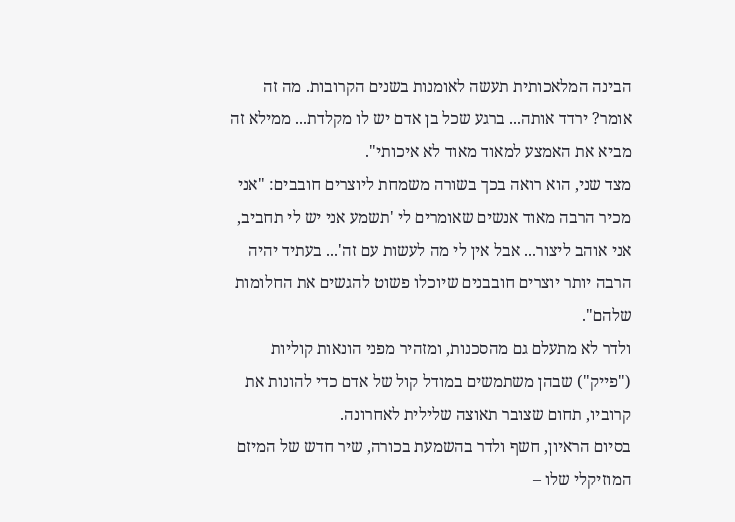הבינה המלאכותית תעשה לאומנות בשנים הקרובות. מה זה אומר? ירדד אותה... ברגע שכל בן אדם יש לו מקלדת... ממילא זה מביא את האמצע למאוד מאוד לא איכותי".
מצד שני, הוא רואה בכך בשורה משמחת ליוצרים חובבים: "אני מכיר הרבה מאוד אנשים שאומרים לי 'תשמע אני יש לי תחביב, אני אוהב ליצור... אבל אין לי מה לעשות עם זה'... בעתיד יהיה הרבה יותר יוצרים חובבנים שיוכלו פשוט להגשים את החלומות שלהם".
ולדר לא מתעלם גם מהסכנות, ומזהיר מפני הונאות קוליות ("פייק") שבהן משתמשים במודל קול של אדם כדי להונות את קרוביו, תחום שצובר תאוצה שלילית לאחרונה.
בסיום הראיון, חשף ולדר בהשמעת בכורה, שיר חדש של המיזם המוזיקלי שלו –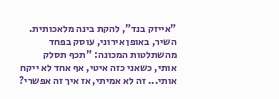"אייזק בנד", להקת בינה מלאכותית. השיר, באופן אירוני, עוסק בפחד מהשתלטות המכונה: "תכף תסלק אותי, כשאני כזה איטי, אף אחד לא ייקח אותי... זה לא אמיתי, אז איך זה אפשרי?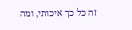זה כל כך איכותי, ומה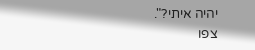יהיה איתי?".
צפו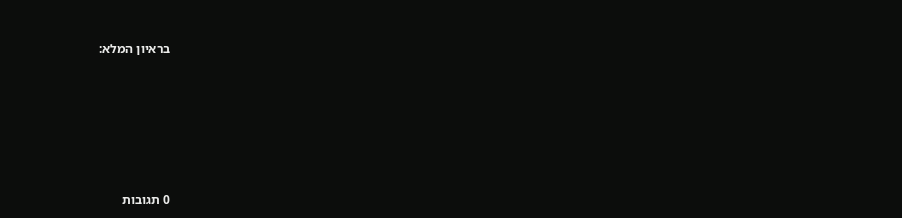בראיון המלא:








0 תגובות